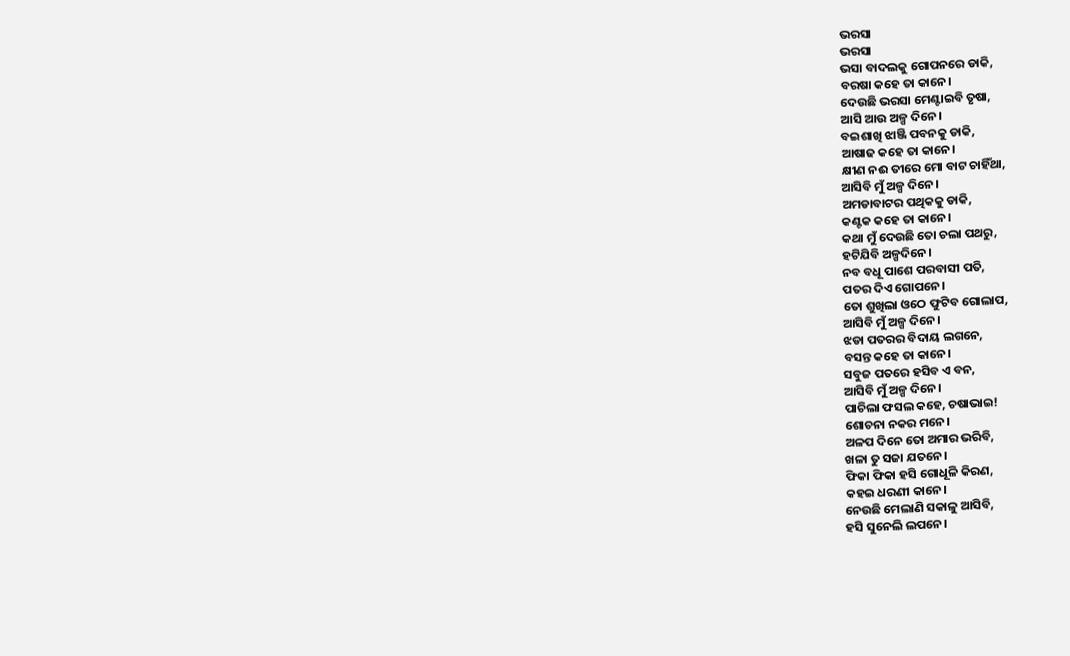ଭରସା
ଭରସା
ଭସା ବାଦଲକୁ ଗୋପନରେ ଡାକି,
ବରଷା କହେ ତା କାନେ।
ଦେଉଛି ଭରସା ମେଣ୍ଟାଇବି ତୃଷା,
ଆସି ଆଉ ଅଳ୍ପ ଦିନେ।
ବଇଶାଖି ଝାଞ୍ଜି ପବନକୁ ଡାକି,
ଆଷାଢ କହେ ତା କାନେ।
କ୍ଷୀଣ ନଈ ତୀରେ ମୋ ବାଟ ଚାହିଁଥା,
ଆସିବି ମୁଁ ଅଳ୍ପ ଦିନେ।
ଅମଡାବାଟର ପଥିକକୁ ଡାକି,
କଣ୍ଟକ କହେ ତା କାନେ।
କଥା ମୁଁ ଦେଉଛି ତୋ ଚଲା ପଥରୁ,
ହଟିଯିବି ଅଳ୍ପଦିନେ।
ନବ ବଧୂ ପାଶେ ପରବାସୀ ପତି,
ପତର ଦିଏ ଗୋପନେ।
ତୋ ଶୁଖିଲା ଓଠେ ଫୁଟିବ ଗୋଲାପ,
ଆସିବି ମୁଁ ଅଳ୍ପ ଦିନେ।
ଝଡା ପତରର ବିଦାୟ ଲଗନେ,
ବସନ୍ତ କହେ ତା କାନେ।
ସବୁଜ ପତରେ ହସିବ ଏ ବନ,
ଆସିବି ମୁଁ ଅଳ୍ପ ଦିନେ।
ପାଚିଲା ଫସଲ କହେ, ଚଷାଭାଇ!
ଶୋଚନା ନକର ମନେ।
ଅଳପ ଦିନେ ତୋ ଅମାର ଭରିବି,
ଖଳା ତୁ ସଜା ଯତନେ।
ଫିକା ଫିକା ହସି ଗୋଧୂଳି କିରଣ,
କହଇ ଧରଣୀ କାନେ।
ନେଉଛି ମେଲାଣି ସକାଳୁ ଆସିବି,
ହସି ସୁନେଲି ଲପନେ।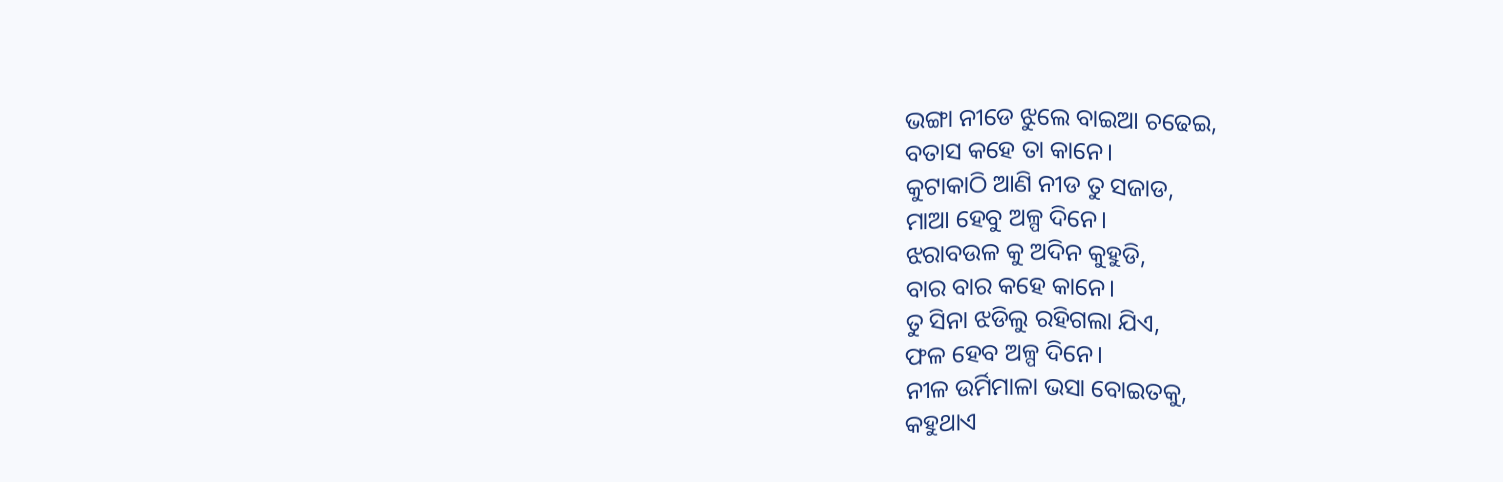ଭଙ୍ଗା ନୀଡେ ଝୁଲେ ବାଇଆ ଚଢେଇ,
ବତାସ କହେ ତା କାନେ।
କୁଟାକାଠି ଆଣି ନୀଡ ତୁ ସଜାଡ,
ମାଆ ହେବୁ ଅଳ୍ପ ଦିନେ।
ଝରାବଉଳ କୁ ଅଦିନ କୁହୁଡି,
ବାର ବାର କହେ କାନେ।
ତୁ ସିନା ଝଡିଲୁ ରହିଗଲା ଯିଏ,
ଫଳ ହେବ ଅଳ୍ପ ଦିନେ।
ନୀଳ ଉର୍ମିମାଳା ଭସା ବୋଇତକୁ,
କହୁଥାଏ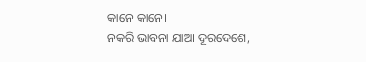କାନେ କାନେ।
ନକରି ଭାବନା ଯାଆ ଦୂରଦେଶେ,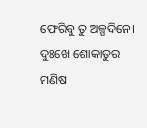ଫେରିବୁ ତୁ ଅଳ୍ପଦିନେ।
ଦୁଃଖେ ଶୋକାତୁର ମଣିଷ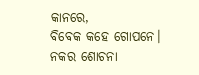କାନରେ,
ବିବେକ କହେ ଗୋପନେ।
ନକର ଶୋଚନା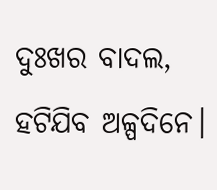ଦୁଃଖର ବାଦଲ,
ହଟିଯିବ ଅଳ୍ପଦିନେ।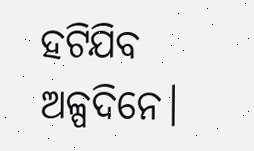ହଟିଯିବ ଅଳ୍ପଦିନେ।